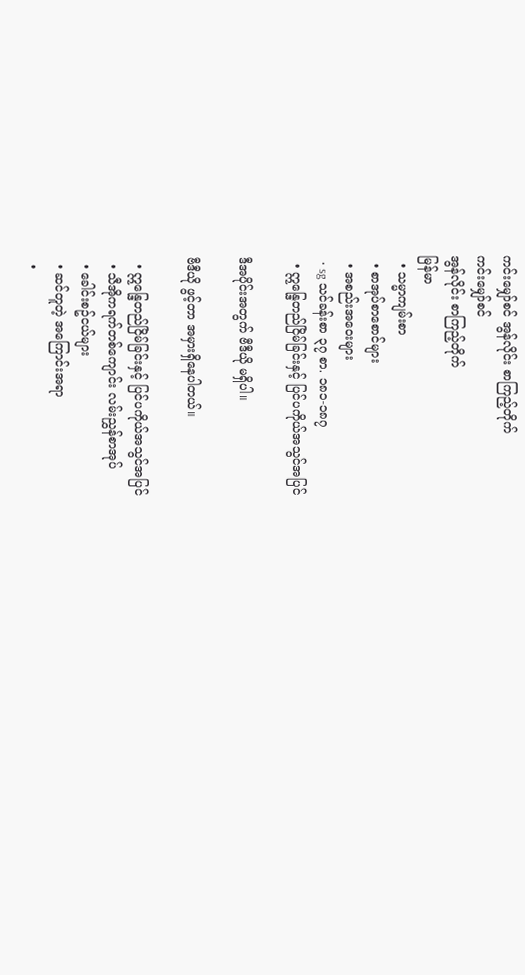ကင်းမျှော်စင် အွန်လိုင်း စာကြည့်တိုက်
ကင်းမျှော်စင်
အွန်လိုင်း စာကြည့်တိုက်
မြန်မာ
  • သမ္မာကျမ်းစာ
  • စာအုပ်စာစောင်များ
  • အစည်းအဝေးများ
  • sg သင်ခန်းစာ ၃၇ စာ. ၁၈၁-၁၈၇
  • ဣန္ဒြေတည်ငြိမ်ခြင်းနှင့် ပြင်ပကိုယ်အသွင်အပြင်

ဒီအပိုင်းအတွက် ဗီဒီယို မရှိပါ။

ဗီဒီယို ဖွင့်တာ အမှားရှိနေပါတယ်။

  • ဣန္ဒြေတည်ငြိမ်ခြင်းနှင့် ပြင်ပကိုယ်အသွင်အပြင်
  • သီအိုကရက်တစ်ကျောင်း လမ်းညွှန်စာအုပ်
  • ခေါင်းစဥ်ငယ်များ
  • ဆင်တူတဲ့ အကြောင်းအရာ
  •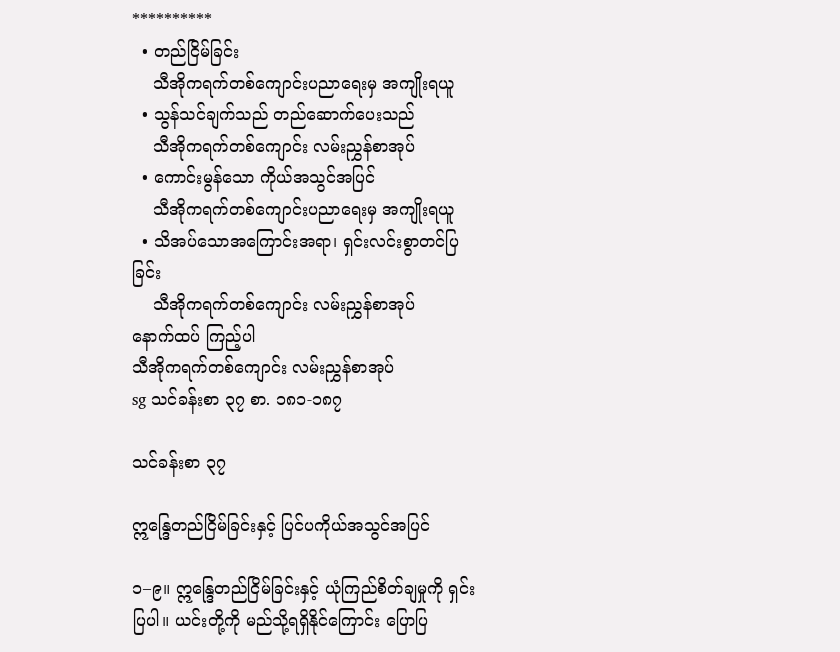**********
  • တည်ငြိမ်ခြင်း
    သီအိုကရက်တစ်ကျောင်းပညာရေးမှ အကျိုးရယူ
  • သွန်သင်ချက်သည် တည်ဆောက်ပေးသည်
    သီအိုကရက်တစ်ကျောင်း လမ်းညွှန်စာအုပ်
  • ကောင်းမွန်သော ကိုယ်အသွင်အပြင်
    သီအိုကရက်တစ်ကျောင်းပညာရေးမှ အကျိုးရယူ
  • သိအပ်သောအကြောင်းအရာ၊ ရှင်းလင်းစွာတင်ပြခြင်း
    သီအိုကရက်တစ်ကျောင်း လမ်းညွှန်စာအုပ်
နောက်ထပ် ကြည့်ပါ
သီအိုကရက်တစ်ကျောင်း လမ်းညွှန်စာအုပ်
sg သင်ခန်းစာ ၃၇ စာ. ၁၈၁-၁၈၇

သင်ခန်းစာ ၃၇

ဣန္ဒြေတည်ငြိမ်ခြင်းနှင့် ပြင်ပကိုယ်အသွင်အပြင်

၁–၉။ ဣန္ဒြေတည်ငြိမ်ခြင်းနှင့် ယုံကြည်စိတ်ချမှုကို ရှင်းပြပါ။ ယင်းတို့ကို မည်သို့ရရှိနိုင်ကြောင်း ပြောပြ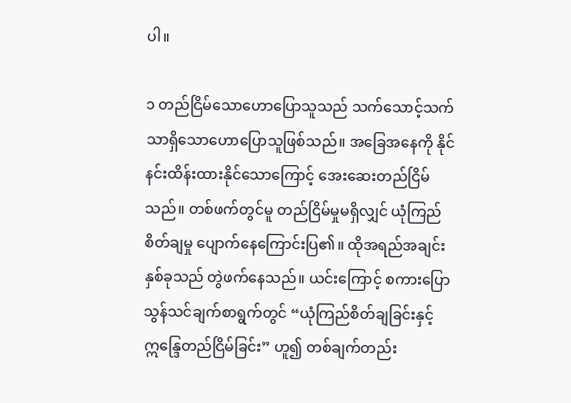ပါ။

၁ တည်ငြိမ်သောဟောပြောသူသည် သက်သောင့်သက်သာရှိသောဟောပြောသူဖြစ်သည်။ အခြေအနေကို နိုင်နင်းထိန်းထားနိုင်သောကြောင့် အေးဆေးတည်ငြိမ်သည်။ တစ်ဖက်တွင်မူ တည်ငြိမ်မှုမရှိလျှင် ယုံကြည်စိတ်ချမှု ပျောက်နေကြောင်းပြ၏။ ထိုအရည်အချင်းနှစ်ခုသည် တွဲဖက်နေသည်။ ယင်းကြောင့် စကားပြောသွန်သင်ချက်စာရွက်တွင် “ယုံကြည်စိတ်ချခြင်းနှင့် ဣန္ဒြေတည်ငြိမ်ခြင်း” ဟူ၍ တစ်ချက်တည်း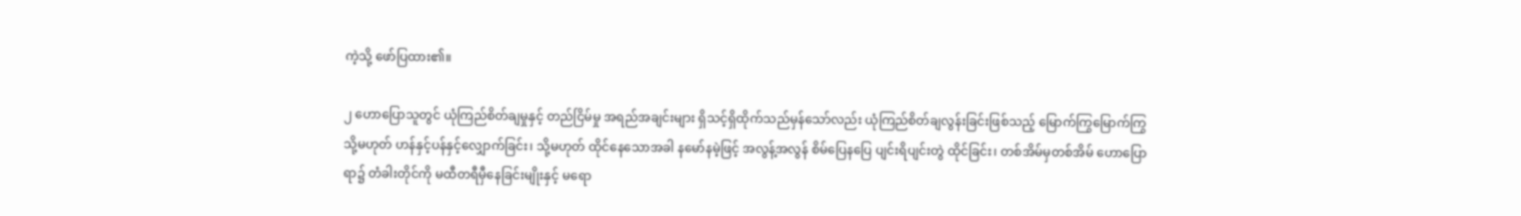ကဲ့သို့ ဖော်ပြထား၏။

၂ ဟောပြောသူတွင် ယုံကြည်စိတ်ချမှုနှင့် တည်ငြိမ်မှု အရည်အချင်းများ ရှိသင့်ရှိထိုက်သည်မှန်သော်လည်း ယုံကြည်စိတ်ချလွန်းခြင်းဖြစ်သည့် မြောက်ကြွမြောက်ကြွ သို့မဟုတ် ဟန်နှင့်ပန်နှင့်လျှောက်ခြင်း၊ သို့မဟုတ် ထိုင်နေသောအခါ နမော်နမဲ့ဖြင့် အလွန့်အလွန် စိမ်ပြေနပြေ ပျင်းရိပျင်းတွဲ ထိုင်ခြင်း၊ တစ်အိမ်မှတစ်အိမ် ဟောပြောရာ၌ တံခါးတိုင်ကို မထီတရီမှီနေခြင်းမျိုးနှင့် မရော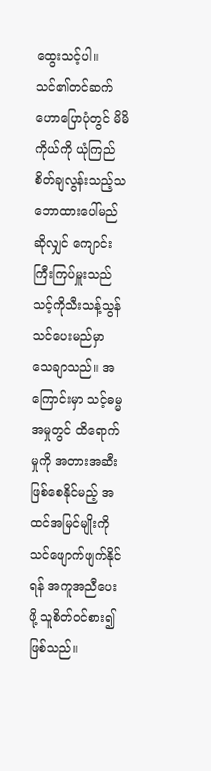ထွေးသင့်ပါ။ သင်၏တင်ဆက်ဟောပြောပုံတွင် မိမိကိုယ်ကို ယုံကြည်စိတ်ချလွန်းသည့်သဘောထားပေါ်မည်ဆိုလျှင် ကျောင်းကြီးကြပ်မှူးသည် သင့်ကိုသီးသန့်သွန်သင်ပေးမည်မှာ သေချာသည်။ အကြောင်းမှာ သင့်ဓမ္မအမှုတွင် ထိရောက်မှုကို အတားအဆီးဖြစ်စေနိုင်မည့် အထင်အမြင်မျိုးကို သင်ဖျောက်ဖျက်နိုင်ရန် အကူအညီပေးဖို့ သူစိတ်ဝင်စား၍ဖြစ်သည်။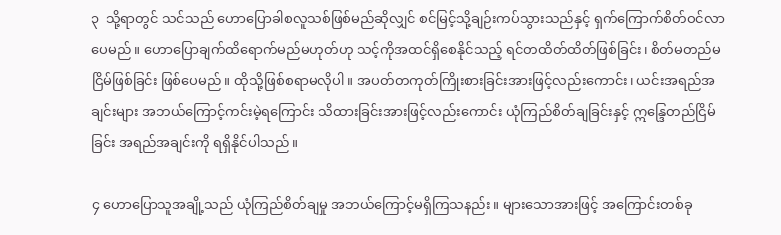၃  သို့ရာတွင် သင်သည် ဟောပြောခါစလူသစ်ဖြစ်မည်ဆိုလျှင် စင်မြင့်သို့ချဉ်းကပ်သွားသည်နှင့် ရှက်ကြောက်စိတ်ဝင်လာပေမည်။ ဟောပြောချက်ထိရောက်မည်မဟုတ်ဟု သင့်ကိုအထင်ရှိစေနိုင်သည့် ရင်တထိတ်ထိတ်ဖြစ်ခြင်း၊ စိတ်မတည်မငြိမ်ဖြစ်ခြင်း ဖြစ်ပေမည်။ ထိုသို့ဖြစ်စရာမလိုပါ။ အပတ်တကုတ်ကြိုးစားခြင်းအားဖြင့်လည်းကောင်း၊ ယင်းအရည်အချင်းများ အဘယ်ကြောင့်ကင်းမဲ့ရကြောင်း သိထားခြင်းအားဖြင့်လည်းကောင်း ယုံကြည်စိတ်ချခြင်းနှင့် ဣန္ဒြေတည်ငြိမ်ခြင်း အရည်အချင်းကို ရရှိနိုင်ပါသည်။

၄ ဟောပြောသူအချို့သည် ယုံကြည်စိတ်ချမှု အဘယ်ကြောင့်မရှိကြသနည်း။ များသောအားဖြင့် အကြောင်းတစ်ခု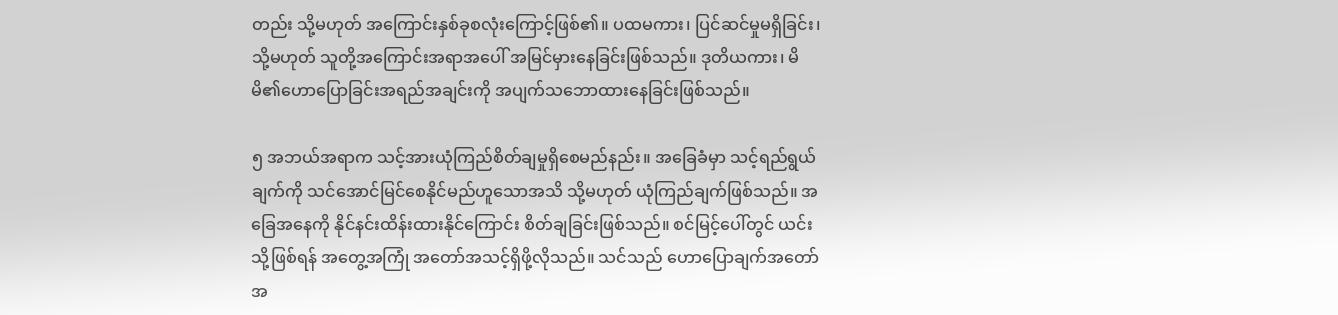တည်း သို့မဟုတ် အကြောင်းနှစ်ခုစလုံးကြောင့်ဖြစ်၏။ ပထမကား၊ ပြင်ဆင်မှုမရှိခြင်း၊ သို့မဟုတ် သူတို့အကြောင်းအရာအပေါ် အမြင်မှားနေခြင်းဖြစ်သည်။ ဒုတိယကား၊ မိမိ၏ဟောပြောခြင်းအရည်အချင်းကို အပျက်သဘောထားနေခြင်းဖြစ်သည်။

၅ အဘယ်အရာက သင့်အားယုံကြည်စိတ်ချမှုရှိစေမည်နည်း။ အခြေခံမှာ သင့်ရည်ရွယ်ချက်ကို သင်အောင်မြင်စေနိုင်မည်ဟူသောအသိ သို့မဟုတ် ယုံကြည်ချက်ဖြစ်သည်။ အခြေအနေကို နိုင်နင်းထိန်းထားနိုင်ကြောင်း စိတ်ချခြင်းဖြစ်သည်။ စင်မြင့်ပေါ်တွင် ယင်းသို့ဖြစ်ရန် အတွေ့အကြုံ အတော်အသင့်ရှိဖို့လိုသည်။ သင်သည် ဟောပြောချက်အတော်အ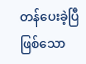တန်ပေးခဲ့ပြီဖြစ်သော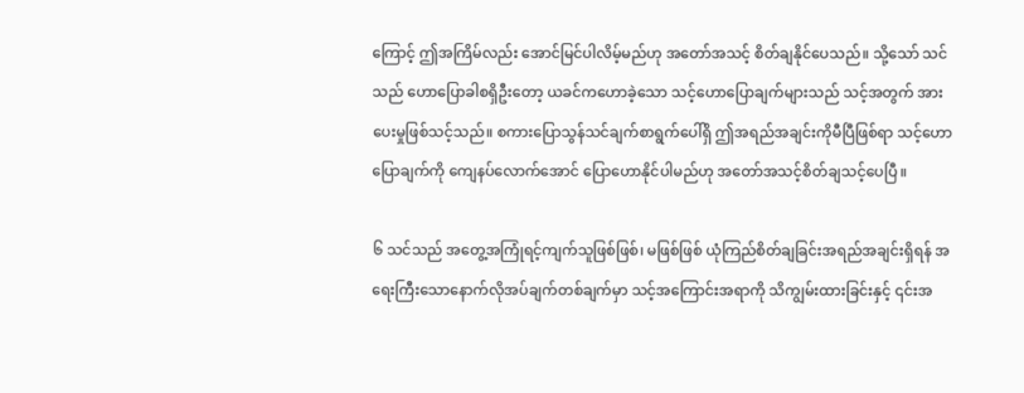ကြောင့် ဤအကြိမ်လည်း အောင်မြင်ပါလိမ့်မည်ဟု အတော်အသင့် စိတ်ချနိုင်ပေသည်။ သို့သော် သင်သည် ဟောပြောခါစရှိဦးတော့ ယခင်ကဟောခဲ့သော သင့်ဟောပြောချက်များသည် သင့်အတွက် အားပေးမှုဖြစ်သင့်သည်။ စကားပြောသွန်သင်ချက်စာရွက်ပေါ်ရှိ ဤအရည်အချင်းကိုမီပြီဖြစ်ရာ သင့်ဟောပြောချက်ကို ကျေနပ်လောက်အောင် ပြောဟောနိုင်ပါမည်ဟု အတော်အသင့်စိတ်ချသင့်ပေပြီ။

၆ သင်သည် အတွေ့အကြုံရင့်ကျက်သူဖြစ်ဖြစ်၊ မဖြစ်ဖြစ် ယုံကြည်စိတ်ချခြင်းအရည်အချင်းရှိရန် အရေးကြီးသောနောက်လိုအပ်ချက်တစ်ချက်မှာ သင့်အကြောင်းအရာကို သိကျွမ်းထားခြင်းနှင့် ၎င်းအ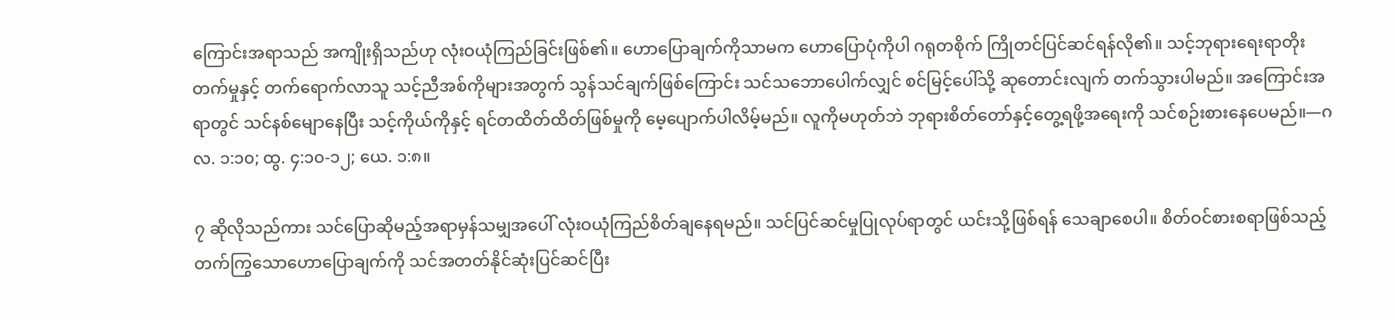ကြောင်းအရာသည် အကျိုးရှိသည်ဟု လုံးဝယုံကြည်ခြင်းဖြစ်၏။ ဟောပြောချက်ကိုသာမက ဟောပြောပုံကိုပါ ဂရုတစိုက် ကြိုတင်ပြင်ဆင်ရန်လို၏။ သင့်ဘုရားရေးရာတိုးတက်မှုနှင့် တက်ရောက်လာသူ သင့်ညီအစ်ကိုများအတွက် သွန်သင်ချက်ဖြစ်ကြောင်း သင်သဘောပေါက်လျှင် စင်မြင့်ပေါ်သို့ ဆုတောင်းလျက် တက်သွားပါမည်။ အကြောင်းအရာတွင် သင်နစ်မျောနေပြီး သင့်ကိုယ်ကိုနှင့် ရင်တထိတ်ထိတ်ဖြစ်မှုကို မေ့ပျောက်ပါလိမ့်မည်။ လူကိုမဟုတ်ဘဲ ဘုရားစိတ်တော်နှင့်တွေ့ရဖို့အရေးကို သင်စဉ်းစားနေပေမည်။—ဂလ. ၁:၁၀; ထွ. ၄:၁၀-၁၂; ယေ. ၁:၈။

၇ ဆိုလိုသည်ကား သင်ပြောဆိုမည့်အရာမှန်သမျှအပေါ် လုံးဝယုံကြည်စိတ်ချနေရမည်။ သင်ပြင်ဆင်မှုပြုလုပ်ရာတွင် ယင်းသို့ဖြစ်ရန် သေချာစေပါ။ စိတ်ဝင်စားစရာဖြစ်သည့် တက်ကြွသောဟောပြောချက်ကို သင်အတတ်နိုင်ဆုံးပြင်ဆင်ပြီး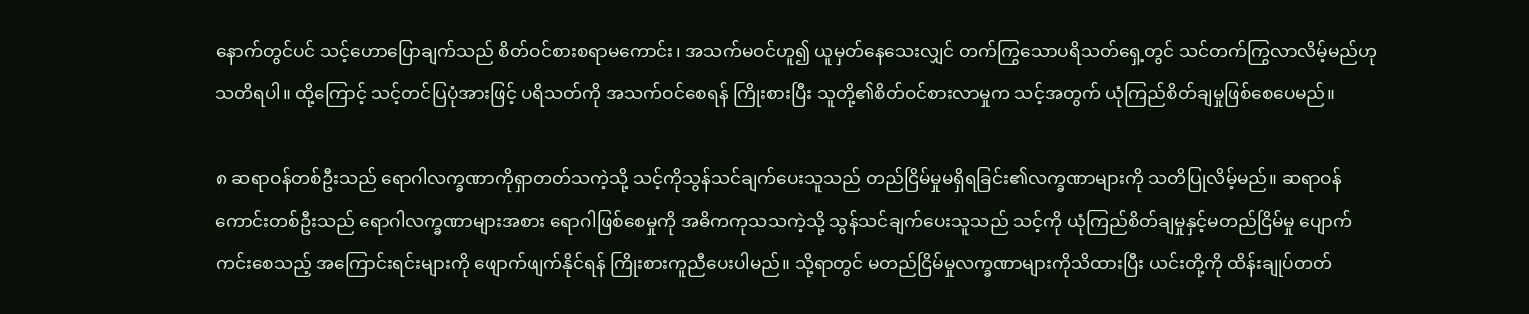နောက်တွင်ပင် သင့်ဟောပြောချက်သည် စိတ်ဝင်စားစရာမကောင်း၊ အသက်မဝင်ဟူ၍ ယူမှတ်နေသေးလျှင် တက်ကြွသောပရိသတ်ရှေ့တွင် သင်တက်ကြွလာလိမ့်မည်ဟု သတိရပါ။ ထို့ကြောင့် သင့်တင်ပြပုံအားဖြင့် ပရိသတ်ကို အသက်ဝင်စေရန် ကြိုးစားပြီး သူတို့၏စိတ်ဝင်စားလာမှုက သင့်အတွက် ယုံကြည်စိတ်ချမှုဖြစ်စေပေမည်။

၈ ဆရာဝန်တစ်ဦးသည် ရောဂါလက္ခဏာကိုရှာတတ်သကဲ့သို့ သင့်ကိုသွန်သင်ချက်ပေးသူသည် တည်ငြိမ်မှုမရှိရခြင်း၏လက္ခဏာများကို သတိပြုလိမ့်မည်။ ဆရာဝန်ကောင်းတစ်ဦးသည် ရောဂါလက္ခဏာများအစား ရောဂါဖြစ်စေမှုကို အဓိကကုသသကဲ့သို့ သွန်သင်ချက်ပေးသူသည် သင့်ကို ယုံကြည်စိတ်ချမှုနှင့်မတည်ငြိမ်မှု ပျောက်ကင်းစေသည့် အကြောင်းရင်းများကို ဖျောက်ဖျက်နိုင်ရန် ကြိုးစားကူညီပေးပါမည်။ သို့ရာတွင် မတည်ငြိမ်မှုလက္ခဏာများကိုသိထားပြီး ယင်းတို့ကို ထိန်းချုပ်တတ်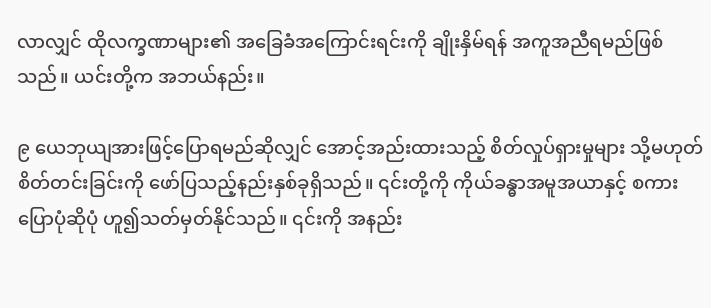လာလျှင် ထိုလက္ခဏာများ၏ အခြေခံအကြောင်းရင်းကို ချိုးနှိမ်ရန် အကူအညီရမည်ဖြစ်သည်။ ယင်းတို့က အဘယ်နည်း။

၉ ယေဘုယျအားဖြင့်ပြောရမည်ဆိုလျှင် အောင့်အည်းထားသည့် စိတ်လှုပ်ရှားမှုများ သို့မဟုတ် စိတ်တင်းခြင်းကို ဖော်ပြသည့်နည်းနှစ်ခုရှိသည်။ ၎င်းတို့ကို ကိုယ်ခန္ဓာအမူအယာနှင့် စကားပြောပုံဆိုပုံ ဟူ၍သတ်မှတ်နိုင်သည်။ ၎င်းကို အနည်း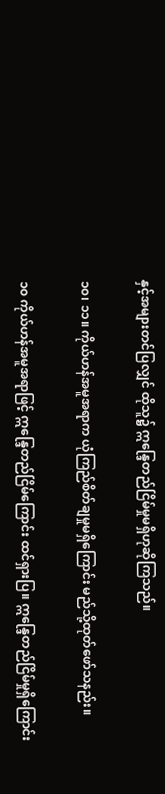နှင့်အများတင်ပြလျှင် ထိုသူ၌ ဣန္ဒြေတည်ငြိမ်မှုမရှိဟုဆိုကြသည်။

၁၀၊ ၁၁။ ကိုယ်ဟန်အမူအရာက ယုံကြည်စိတ်ချမှုမရှိကြောင်း မည်သို့ထုတ်ဖော်သနည်း။

၁၀ ကိုယ်ဟန်အမူအရာဖြင့် ဣန္ဒြေတည်ငြိမ်ကြောင်း ထင်ရှားပြ။ ဣန္ဒြေတည်ငြိမ်မှုရှိကြောင်း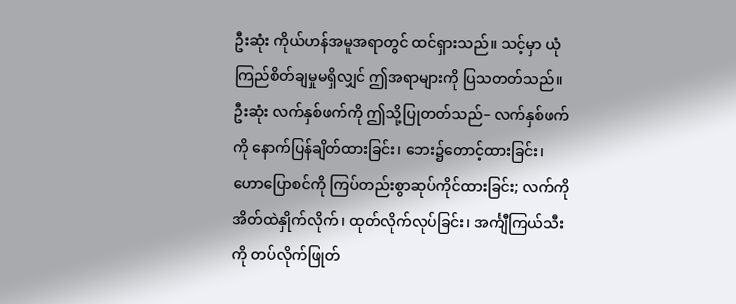ဦးဆုံး ကိုယ်ဟန်အမူအရာတွင် ထင်ရှားသည်။ သင့်မှာ ယုံကြည်စိတ်ချမှုမရှိလျှင် ဤအရာများကို ပြသတတ်သည်။ ဦးဆုံး လက်နှစ်ဖက်ကို ဤသို့ပြုတတ်သည်– လက်နှစ်ဖက်ကို နောက်ပြန်ချိတ်ထားခြင်း၊ ဘေး၌တောင့်ထားခြင်း၊ ဟောပြောစင်ကို ကြပ်တည်းစွာဆုပ်ကိုင်ထားခြင်း; လက်ကို အိတ်ထဲနှိုက်လိုက်၊ ထုတ်လိုက်လုပ်ခြင်း၊ အင်္ကျီကြယ်သီးကို တပ်လိုက်ဖြုတ်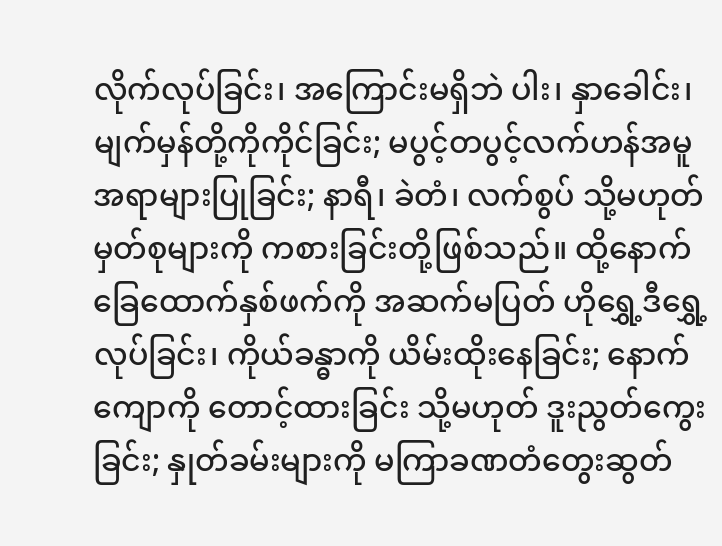လိုက်လုပ်ခြင်း၊ အကြောင်းမရှိဘဲ ပါး၊ နှာခေါင်း၊ မျက်မှန်တို့ကိုကိုင်ခြင်း; မပွင့်တပွင့်လက်ဟန်အမူအရာများပြုခြင်း; နာရီ၊ ခဲတံ၊ လက်စွပ် သို့မဟုတ် မှတ်စုများကို ကစားခြင်းတို့ဖြစ်သည်။ ထို့နောက် ခြေထောက်နှစ်ဖက်ကို အဆက်မပြတ် ဟိုရွှေ့ဒီရွှေ့လုပ်ခြင်း၊ ကိုယ်ခန္ဓာကို ယိမ်းထိုးနေခြင်း; နောက်ကျောကို တောင့်ထားခြင်း သို့မဟုတ် ဒူးညွတ်ကွေးခြင်း; နှုတ်ခမ်းများကို မကြာခဏတံတွေးဆွတ်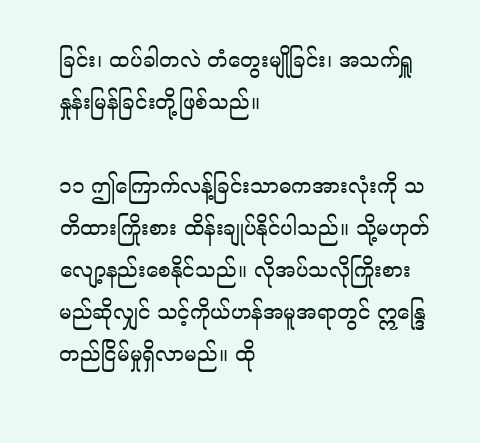ခြင်း၊ ထပ်ခါတလဲ တံတွေးမျိုခြင်း၊ အသက်ရှူနှုန်းမြန်ခြင်းတို့ဖြစ်သည်။

၁၁ ဤကြောက်လန့်ခြင်းသာဓကအားလုံးကို သတိထားကြိုးစား ထိန်းချုပ်နိုင်ပါသည်။ သို့မဟုတ် လျော့နည်းစေနိုင်သည်။ လိုအပ်သလိုကြိုးစားမည်ဆိုလျှင် သင့်ကိုယ်ဟန်အမူအရာတွင် ဣန္ဒြေတည်ငြိမ်မှုရှိလာမည်။ ထို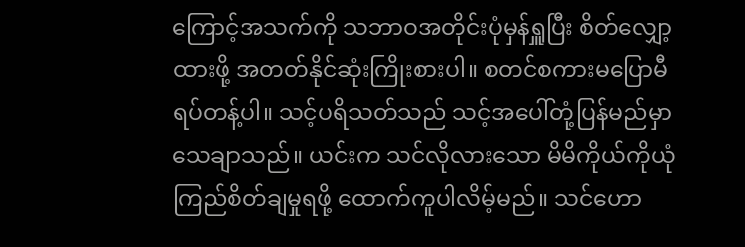ကြောင့်အသက်ကို သဘာဝအတိုင်းပုံမှန်ရှူပြီး စိတ်လျှော့ထားဖို့ အတတ်နိုင်ဆုံးကြိုးစားပါ။ စတင်စကားမပြောမီ ရပ်တန့်ပါ။ သင့်ပရိသတ်သည် သင့်အပေါ်တုံ့ပြန်မည်မှာ သေချာသည်။ ယင်းက သင်လိုလားသော မိမိကိုယ်ကိုယုံကြည်စိတ်ချမှုရဖို့ ထောက်ကူပါလိမ့်မည်။ သင်ဟော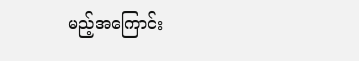မည့်အကြောင်း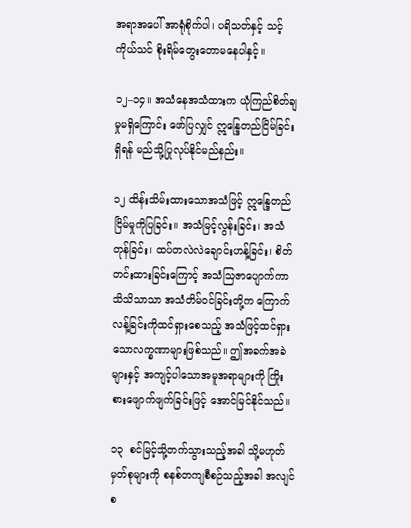အရာအပေါ် အာရုံစိုက်ပါ၊ ပရိသတ်နှင့် သင့်ကိုယ်သင် စိုးရိမ်တွေးတောမနေပါနှင့်။

၁၂–၁၄။ အသံနေအသံထားက ယုံကြည်စိတ်ချမှုမရှိကြောင်း ဖော်ပြလျှင် ဣန္ဒြေတည်ငြိမ်ခြင်းရှိရန် မည်သို့ပြုလုပ်နိုင်မည်နည်း။

၁၂ ထိန်းသိမ်းထားသောအသံဖြင့် ဣန္ဒြေတည်ငြိမ်မှုကိုပြခြင်း။ အသံမြင့်လွန်းခြင်း၊ အသံတုန်ခြင်း၊ ထပ်တလဲလဲချောင်းဟန့်ခြင်း၊ စိတ်တင်းထားခြင်းကြောင့် အသံသြဇာပျောက်ကာ သိသိသာသာ အသံတိမ်ဝင်ခြင်းတို့က ကြောက်လန့်ခြင်းကိုထင်ရှားစေသည့် အသံဖြင့်ထင်ရှားသောလက္ခဏာများဖြစ်သည်။ ဤအခက်အခဲများနှင့် အကျင့်ပါသောအမူအရာများကို ကြိုးစားဖျောက်ဖျက်ခြင်းဖြင့် အောင်မြင်နိုင်သည်။

၁၃  စင်မြင့်သို့တက်သွားသည့်အခါ သို့မဟုတ် မှတ်စုများကို စနစ်တကျစီစဉ်သည့်အခါ အလျင်စ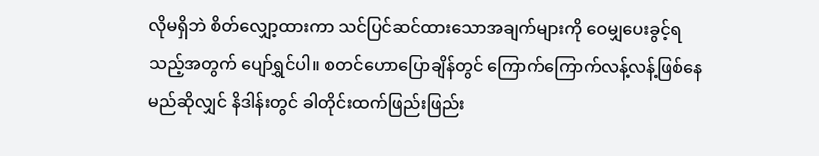လိုမရှိဘဲ စိတ်လျှော့ထားကာ သင်ပြင်ဆင်ထားသောအချက်များကို ဝေမျှပေးခွင့်ရသည့်အတွက် ပျော်ရွှင်ပါ။ စတင်ဟောပြောချိန်တွင် ကြောက်ကြောက်လန့်လန့်ဖြစ်နေမည်ဆိုလျှင် နိဒါန်းတွင် ခါတိုင်းထက်ဖြည်းဖြည်း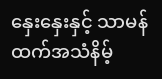နှေးနှေးနှင့် သာမန်ထက်အသံနိမ့်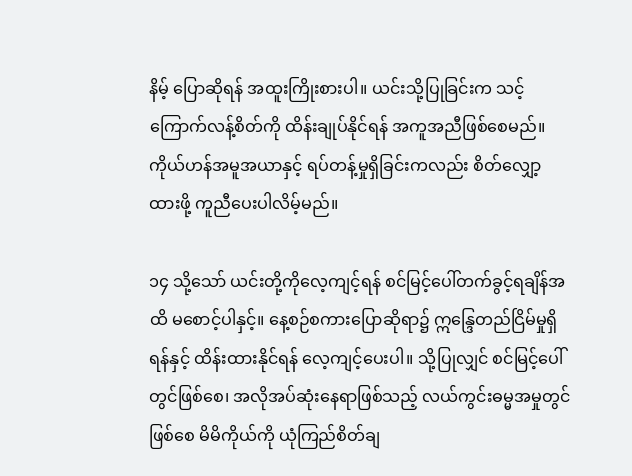နိမ့် ပြောဆိုရန် အထူးကြိုးစားပါ။ ယင်းသို့ပြုခြင်းက သင့်ကြောက်လန့်စိတ်ကို ထိန်းချုပ်နိုင်ရန် အကူအညီဖြစ်စေမည်။ ကိုယ်ဟန်အမူအယာနှင့် ရပ်တန့်မှုရှိခြင်းကလည်း စိတ်လျှော့ထားဖို့ ကူညီပေးပါလိမ့်မည်။

၁၄ သို့သော် ယင်းတို့ကိုလေ့ကျင့်ရန် စင်မြင့်ပေါ်တက်ခွင့်ရချိန်အထိ မစောင့်ပါနှင့်။ နေ့စဉ်စကားပြောဆိုရာ၌ ဣန္ဒြေတည်ငြိမ်မှုရှိရန်နှင့် ထိန်းထားနိုင်ရန် လေ့ကျင့်ပေးပါ။ သို့ပြုလျှင် စင်မြင့်ပေါ်တွင်ဖြစ်စေ၊ အလိုအပ်ဆုံးနေရာဖြစ်သည့် လယ်ကွင်းဓမ္မအမှုတွင်ဖြစ်စေ မိမိကိုယ်ကို ယုံကြည်စိတ်ချ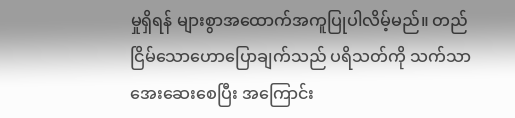မှုရှိရန် များစွာအထောက်အကူပြုပါလိမ့်မည်။ တည်ငြိမ်သောဟောပြောချက်သည် ပရိသတ်ကို သက်သာအေးဆေးစေပြီး အကြောင်း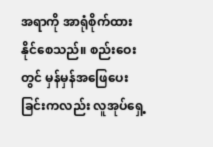အရာကို အာရုံစိုက်ထားနိုင်စေသည်။ စည်းဝေးတွင် မှန်မှန်အဖြေပေးခြင်းကလည်း လူအုပ်ရှေ့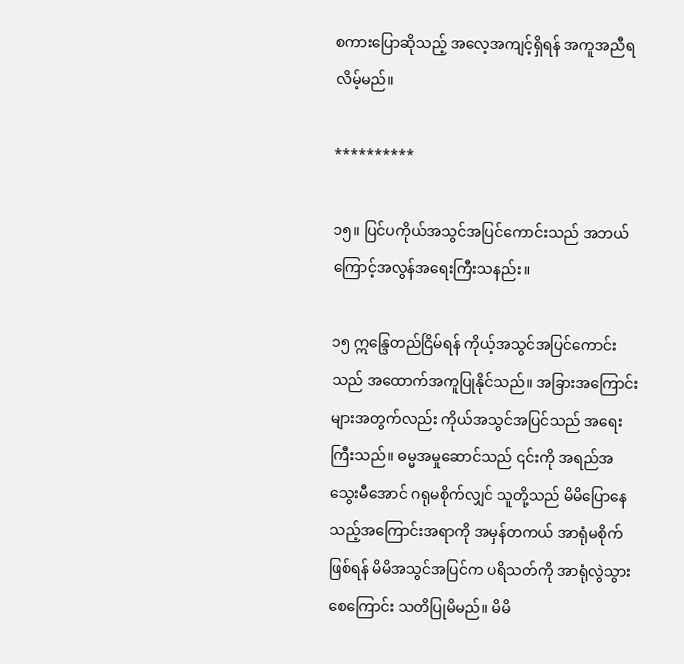စကားပြောဆိုသည့် အလေ့အကျင့်ရှိရန် အကူအညီရလိမ့်မည်။

**********

၁၅။ ပြင်ပကိုယ်အသွင်အပြင်ကောင်းသည် အဘယ်ကြောင့်အလွန်အရေးကြီးသနည်း။

၁၅ ဣန္ဒြေတည်ငြိမ်ရန် ကိုယ့်အသွင်အပြင်ကောင်းသည် အထောက်အကူပြုနိုင်သည်။ အခြားအကြောင်းများအတွက်လည်း ကိုယ်အသွင်အပြင်သည် အရေးကြီးသည်။ ဓမ္မအမှုဆောင်သည် ၎င်းကို အရည်အသွေးမီအောင် ဂရုမစိုက်လျှင် သူတို့သည် မိမိပြောနေသည့်အကြောင်းအရာကို အမှန်တကယ် အာရုံမစိုက်ဖြစ်ရန် မိမိအသွင်အပြင်က ပရိသတ်ကို အာရုံလွဲသွားစေကြောင်း သတိပြုမိမည်။ မိမိ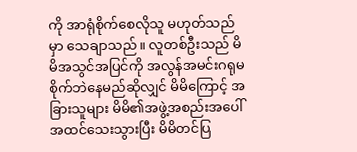ကို အာရုံစိုက်စေလိုသူ မဟုတ်သည်မှာ သေချာသည်။ လူတစ်ဦးသည် မိမိအသွင်အပြင်ကို အလွန်အမင်းဂရုမစိုက်ဘဲနေမည်ဆိုလျှင် မိမိကြောင့် အခြားသူများ မိမိ၏အဖွဲ့အစည်းအပေါ် အထင်သေးသွားပြီး မိမိတင်ပြ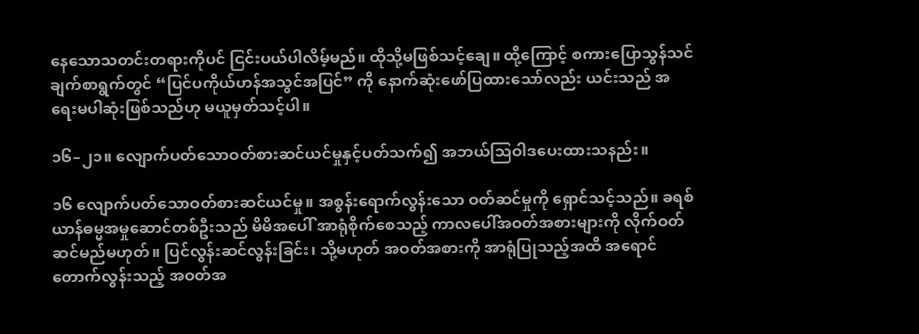နေသောသတင်းတရားကိုပင် ငြင်းပယ်ပါလိမ့်မည်။ ထိုသို့မဖြစ်သင့်ချေ။ ထို့ကြောင့် စကားပြောသွန်သင်ချက်စာရွက်တွင် “ပြင်ပကိုယ်ဟန်အသွင်အပြင်” ကို နောက်ဆုံးဖော်ပြထားသော်လည်း ယင်းသည် အရေးမပါဆုံးဖြစ်သည်ဟု မယူမှတ်သင့်ပါ။

၁၆–၂၁။ လျောက်ပတ်သောဝတ်စားဆင်ယင်မှုနှင့်ပတ်သက်၍ အဘယ်သြဝါဒပေးထားသနည်း။

၁၆ လျောက်ပတ်သောဝတ်စားဆင်ယင်မှု။ အစွန်းရောက်လွန်းသော ဝတ်ဆင်မှုကို ရှောင်သင့်သည်။ ခရစ်ယာန်ဓမ္မအမှုဆောင်တစ်ဦးသည် မိမိအပေါ် အာရုံစိုက်စေသည့် ကာလပေါ်အဝတ်အစားများကို လိုက်ဝတ်ဆင်မည်မဟုတ်။ ပြင်လွန်းဆင်လွန်းခြင်း၊ သို့မဟုတ် အဝတ်အစားကို အာရုံပြုသည့်အထိ အရောင်တောက်လွန်းသည့် အဝတ်အ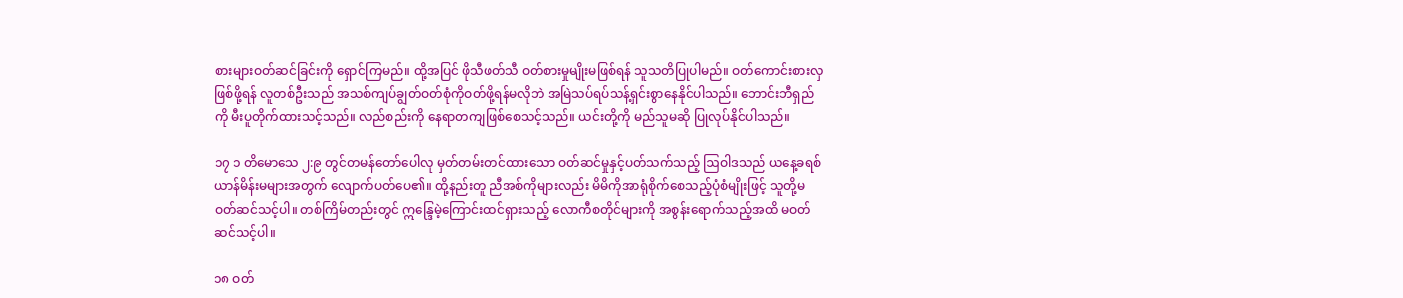စားများဝတ်ဆင်ခြင်းကို ရှောင်ကြမည်။ ထို့အပြင် ဖိုသီဖတ်သီ ဝတ်စားမှုမျိုးမဖြစ်ရန် သူသတိပြုပါမည်။ ဝတ်ကောင်းစားလှဖြစ်ဖို့ရန် လူတစ်ဦးသည် အသစ်ကျပ်ချွတ်ဝတ်စုံကိုဝတ်ဖို့ရန်မလိုဘဲ အမြဲသပ်ရပ်သန့်ရှင်းစွာနေနိုင်ပါသည်။ ဘောင်းဘီရှည်ကို မီးပူတိုက်ထားသင့်သည်။ လည်စည်းကို နေရာတကျဖြစ်စေသင့်သည်။ ယင်းတို့ကို မည်သူမဆို ပြုလုပ်နိုင်ပါသည်။

၁၇ ၁ တိမောသေ ၂:၉ တွင်တမန်တော်ပေါလု မှတ်တမ်းတင်ထားသော ဝတ်ဆင်မှုနှင့်ပတ်သက်သည့် ဩဝါဒသည် ယနေ့ခရစ်ယာန်မိန်းမများအတွက် လျောက်ပတ်ပေ၏။ ထို့နည်းတူ ညီအစ်ကိုများလည်း မိမိကိုအာရုံစိုက်စေသည့်ပုံစံမျိုးဖြင့် သူတို့မဝတ်ဆင်သင့်ပါ။ တစ်ကြိမ်တည်းတွင် ဣန္ဒြေမဲ့ကြောင်းထင်ရှားသည့် လောကီစတိုင်များကို အစွန်းရောက်သည့်အထိ မဝတ်ဆင်သင့်ပါ။

၁၈ ဝတ်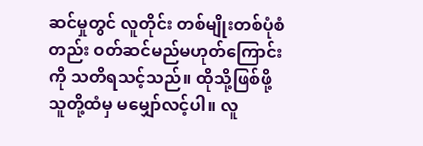ဆင်မှုတွင် လူတိုင်း တစ်မျိုးတစ်ပုံစံတည်း ဝတ်ဆင်မည်မဟုတ်ကြောင်းကို သတိရသင့်သည်။ ထိုသို့ဖြစ်ဖို့ သူတို့ထံမှ မမျှော်လင့်ပါ။ လူ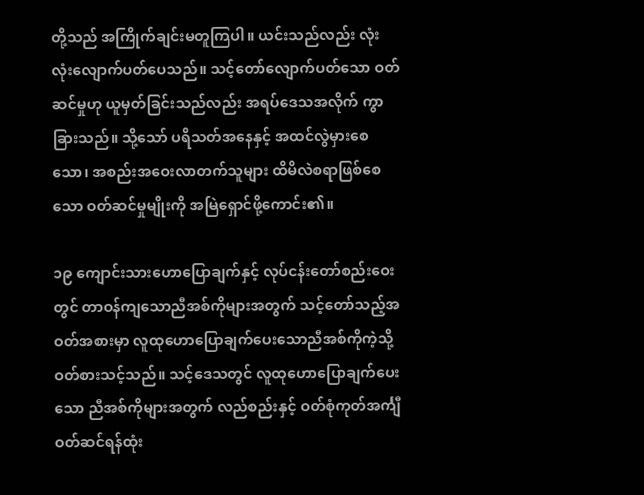တို့သည် အကြိုက်ချင်းမတူကြပါ။ ယင်းသည်လည်း လုံးလုံးလျောက်ပတ်ပေသည်။ သင့်တော်လျောက်ပတ်သော ဝတ်ဆင်မှုဟု ယူမှတ်ခြင်းသည်လည်း အရပ်ဒေသအလိုက် ကွာခြားသည်။ သို့သော် ပရိသတ်အနေနှင့် အထင်လွဲမှားစေသော၊ အစည်းအဝေးလာတက်သူများ ထိမိလဲစရာဖြစ်စေသော ဝတ်ဆင်မှုမျိုးကို အမြဲရှောင်ဖို့ကောင်း၏။

၁၉ ကျောင်းသားဟောပြောချက်နှင့် လုပ်ငန်းတော်စည်းဝေးတွင် တာဝန်ကျသောညီအစ်ကိုများအတွက် သင့်တော်သည့်အဝတ်အစားမှာ လူထုဟောပြောချက်ပေးသောညီအစ်ကိုကဲ့သို့ ဝတ်စားသင့်သည်။ သင့်ဒေသတွင် လူထုဟောပြောချက်ပေးသော ညီအစ်ကိုများအတွက် လည်စည်းနှင့် ဝတ်စုံကုတ်အင်္ကျီ ဝတ်ဆင်ရန်ထုံး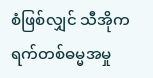စံဖြစ်လျှင် သီအိုကရက်တစ်ဓမ္မအမှု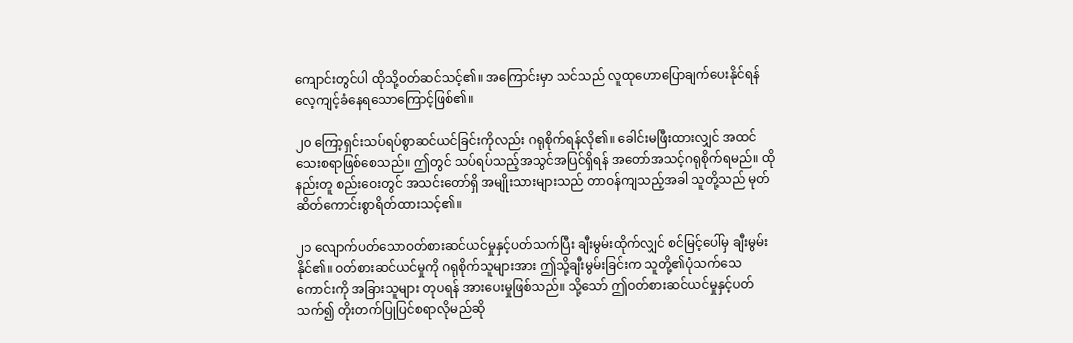ကျောင်းတွင်ပါ ထိုသို့ဝတ်ဆင်သင့်၏။ အကြောင်းမှာ သင်သည် လူထုဟောပြောချက်ပေးနိုင်ရန် လေ့ကျင့်ခံနေရသောကြောင့်ဖြစ်၏။

၂၀ ကြော့ရှင်းသပ်ရပ်စွာဆင်ယင်ခြင်းကိုလည်း ဂရုစိုက်ရန်လို၏။ ခေါင်းမဖြီးထားလျှင် အထင်သေးစရာဖြစ်စေသည်။ ဤတွင် သပ်ရပ်သည့်အသွင်အပြင်ရှိရန် အတော်အသင့်ဂရုစိုက်ရမည်။ ထိုနည်းတူ စည်းဝေးတွင် အသင်းတော်ရှိ အမျိုးသားများသည် တာဝန်ကျသည့်အခါ သူတို့သည် မုတ်ဆိတ်ကောင်းစွာရိတ်ထားသင့်၏။

၂၁ လျောက်ပတ်သောဝတ်စားဆင်ယင်မှုနှင့်ပတ်သက်ပြီး ချီးမွမ်းထိုက်လျှင် စင်မြင့်ပေါ်မှ ချီးမွမ်းနိုင်၏။ ဝတ်စားဆင်ယင်မှုကို ဂရုစိုက်သူများအား ဤသို့ချီးမွမ်းခြင်းက သူတို့၏ပုံသက်သေကောင်းကို အခြားသူများ တုပရန် အားပေးမှုဖြစ်သည်။ သို့သော် ဤဝတ်စားဆင်ယင်မှုနှင့်ပတ်သက်၍ တိုးတက်ပြုပြင်စရာလိုမည်ဆို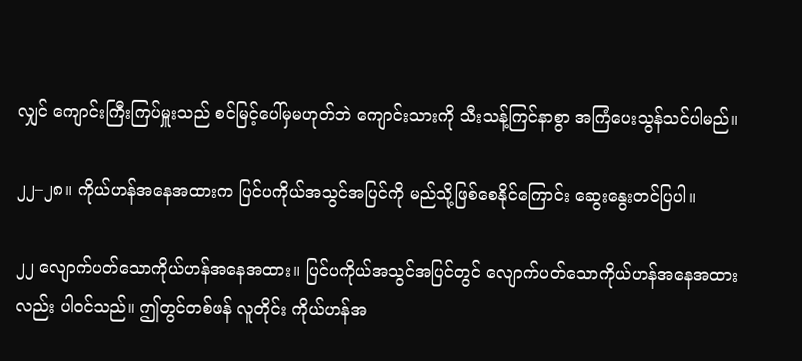လျှင် ကျောင်းကြီးကြပ်မှူးသည် စင်မြင့်ပေါ်မှမဟုတ်ဘဲ ကျောင်းသားကို သီးသန့်ကြင်နာစွာ အကြံပေးသွန်သင်ပါမည်။

၂၂–၂၈။ ကိုယ်ဟန်အနေအထားက ပြင်ပကိုယ်အသွင်အပြင်ကို မည်သို့ဖြစ်စေနိုင်ကြောင်း ဆွေးနွေးတင်ပြပါ။

၂၂ လျောက်ပတ်သောကိုယ်ဟန်အနေအထား။ ပြင်ပကိုယ်အသွင်အပြင်တွင် လျောက်ပတ်သောကိုယ်ဟန်အနေအထားလည်း ပါဝင်သည်။ ဤတွင်တစ်ဖန် လူတိုင်း ကိုယ်ဟန်အ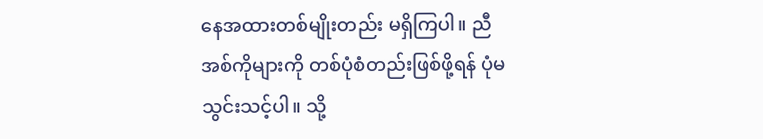နေအထားတစ်မျိုးတည်း မရှိကြပါ။ ညီအစ်ကိုများကို တစ်ပုံစံတည်းဖြစ်ဖို့ရန် ပုံမသွင်းသင့်ပါ။ သို့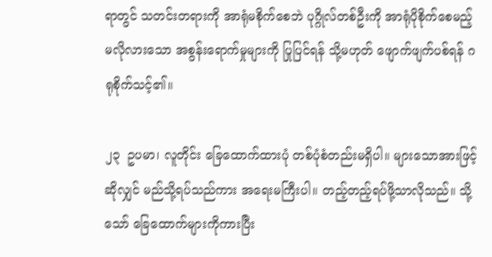ရာတွင် သတင်းတရားကို အာရုံမစိုက်စေဘဲ ပုဂ္ဂိုလ်တစ်ဦးကို အာရုံပိုစိုက်စေမည့် မလိုလားသော အစွန်းရောက်မှုများကို ပြုပြင်ရန် သို့မဟုတ် ဖျောက်ဖျက်ပစ်ရန် ဂရုစိုက်သင့်၏။

၂၃  ဥပမာ၊ လူတိုင်း ခြေထောက်ထားပုံ တစ်ပုံစံတည်းမရှိပါ။ များသောအားဖြင့်ဆိုလျှင် မည်သို့ရပ်သည်ကား အရေးမကြီးပါ။ တည့်တည့်ရပ်ဖို့သာလိုသည်။ သို့သော် ခြေထောက်များကိုကားပြီး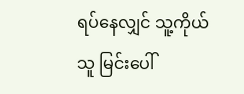ရပ်နေလျှင် သူ့ကိုယ်သူ မြင်းပေါ်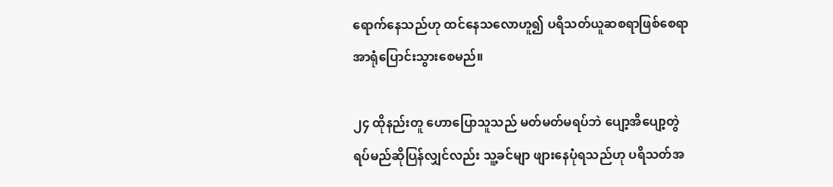ရောက်နေသည်ဟု ထင်နေသလောဟူ၍ ပရိသတ်ယူဆစရာဖြစ်စေရာ အာရုံပြောင်းသွားစေမည်။

၂၄ ထိုနည်းတူ ဟောပြောသူသည် မတ်မတ်မရပ်ဘဲ ပျော့အိပျော့တွဲ ရပ်မည်ဆိုပြန်လျှင်လည်း သူ့ခင်မျာ ဖျားနေပုံရသည်ဟု ပရိသတ်အ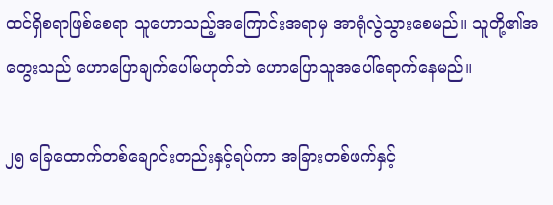ထင်ရှိစရာဖြစ်စေရာ သူဟောသည့်အကြောင်းအရာမှ အာရုံလွဲသွားစေမည်။ သူတို့၏အတွေးသည် ဟောပြောချက်ပေါ်မဟုတ်ဘဲ ဟောပြောသူအပေါ်ရောက်နေမည်။

၂၅ ခြေထောက်တစ်ချောင်းတည်းနှင့်ရပ်ကာ အခြားတစ်ဖက်နှင့်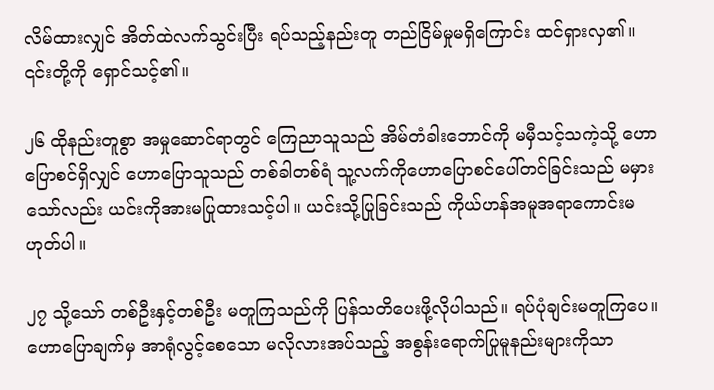လိမ်ထားလျှင် အိတ်ထဲလက်သွင်းပြီး ရပ်သည့်နည်းတူ တည်ငြိမ်မှုမရှိကြောင်း ထင်ရှားလှ၏။ ၎င်းတို့ကို ရှောင်သင့်၏။

၂၆ ထိုနည်းတူစွာ အမှုဆောင်ရာတွင် ကြေညာသူသည် အိမ်တံခါးဘောင်ကို မမှီသင့်သကဲ့သို့ ဟောပြောစင်ရှိလျှင် ဟောပြောသူသည် တစ်ခါတစ်ရံ သူ့လက်ကိုဟောပြောစင်ပေါ်တင်ခြင်းသည် မမှားသော်လည်း ယင်းကိုအားမပြုထားသင့်ပါ။ ယင်းသို့ပြုခြင်းသည် ကိုယ်ဟန်အမူအရာကောင်းမဟုတ်ပါ။

၂၇ သို့သော် တစ်ဦးနှင့်တစ်ဦး မတူကြသည်ကို ပြန်သတိပေးဖို့လိုပါသည်။ ရပ်ပုံချင်းမတူကြပေ။ ဟောပြောချက်မှ အာရုံလွင့်စေသော မလိုလားအပ်သည့် အစွန်းရောက်ပြုမူနည်းများကိုသာ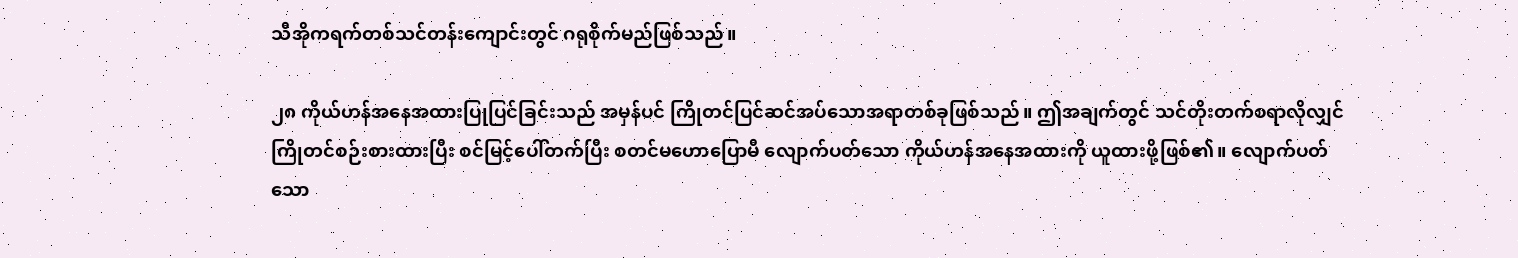သီအိုကရက်တစ်သင်တန်းကျောင်းတွင် ဂရုစိုက်မည်ဖြစ်သည်။

၂၈ ကိုယ်ဟန်အနေအထားပြုပြင်ခြင်းသည် အမှန်ပင် ကြိုတင်ပြင်ဆင်အပ်သောအရာတစ်ခုဖြစ်သည်။ ဤအချက်တွင် သင်တိုးတက်စရာလိုလျှင် ကြိုတင်စဉ်းစားထားပြီး စင်မြင့်ပေါ်တက်ပြီး စတင်မဟောပြောမီ လျောက်ပတ်သော ကိုယ်ဟန်အနေအထားကို ယူထားဖို့ဖြစ်၏။ လျောက်ပတ်သော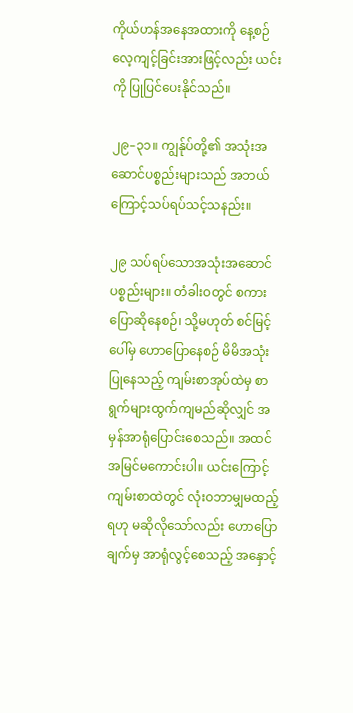ကိုယ်ဟန်အနေအထားကို နေ့စဉ်လေ့ကျင့်ခြင်းအားဖြင့်လည်း ယင်းကို ပြုပြင်ပေးနိုင်သည်။

၂၉–၃၁။ ကျွန်ုပ်တို့၏ အသုံးအဆောင်ပစ္စည်းများသည် အဘယ်ကြောင့်သပ်ရပ်သင့်သနည်း။

၂၉ သပ်ရပ်သောအသုံးအဆောင်ပစ္စည်းများ။ တံခါးဝတွင် စကားပြောဆိုနေစဉ်၊ သို့မဟုတ် စင်မြင့်ပေါ်မှ ဟောပြောနေစဉ် မိမိအသုံးပြုနေသည့် ကျမ်းစာအုပ်ထဲမှ စာရွက်များထွက်ကျမည်ဆိုလျှင် အမှန်အာရုံပြောင်းစေသည်။ အထင်အမြင်မကောင်းပါ။ ယင်းကြောင့် ကျမ်းစာထဲတွင် လုံးဝဘာမျှမထည့်ရဟု မဆိုလိုသော်လည်း ဟောပြောချက်မှ အာရုံလွင့်စေသည့် အနှောင့်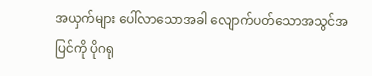အယှက်များ ပေါ်လာသောအခါ လျောက်ပတ်သောအသွင်အပြင်ကို ပိုဂရု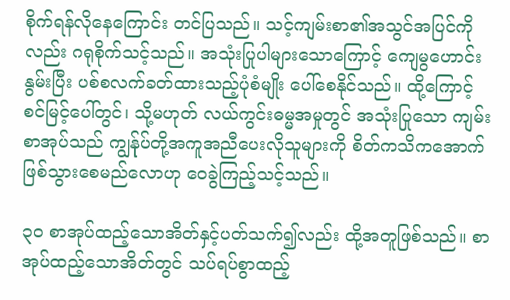စိုက်ရန်လိုနေကြောင်း တင်ပြသည်။ သင့်ကျမ်းစာ၏အသွင်အပြင်ကိုလည်း ဂရုစိုက်သင့်သည်။ အသုံးပြုပါများသောကြောင့် ကျေမွဟောင်းနွမ်းပြီး ပစ်စလက်ခတ်ထားသည့်ပုံစံမျိုး ပေါ်စေနိုင်သည်။ ထို့ကြောင့် စင်မြင့်ပေါ်တွင်၊ သို့မဟုတ် လယ်ကွင်းဓမ္မအမှုတွင် အသုံးပြုသော ကျမ်းစာအုပ်သည် ကျွန်ုပ်တို့အကူအညီပေးလိုသူများကို စိတ်ကသိကအောက်ဖြစ်သွားစေမည်လောဟု ဝေခွဲကြည့်သင့်သည်။

၃၀ စာအုပ်ထည့်သောအိတ်နှင့်ပတ်သက်၍လည်း ထို့အတူဖြစ်သည်။ စာအုပ်ထည့်သောအိတ်တွင် သပ်ရပ်စွာထည့်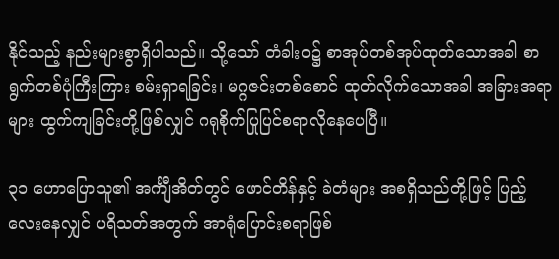နိုင်သည့် နည်းများစွာရှိပါသည်။ သို့သော် တံခါးဝ၌ စာအုပ်တစ်အုပ်ထုတ်သောအခါ စာရွက်တစ်ပုံကြီးကြား စမ်းရှာရခြင်း၊ မဂ္ဂဇင်းတစ်စောင် ထုတ်လိုက်သောအခါ အခြားအရာများ ထွက်ကျခြင်းတို့ဖြစ်လျှင် ဂရုစိုက်ပြုပြင်စရာလိုနေပေပြီ။

၃၁ ဟောပြောသူ၏ အင်္ကျီအိတ်တွင် ဖောင်တိန်နှင့် ခဲတံများ အစရှိသည်တို့ဖြင့် ပြည့်လေးနေလျှင် ပရိသတ်အတွက် အာရုံပြောင်းစရာဖြစ်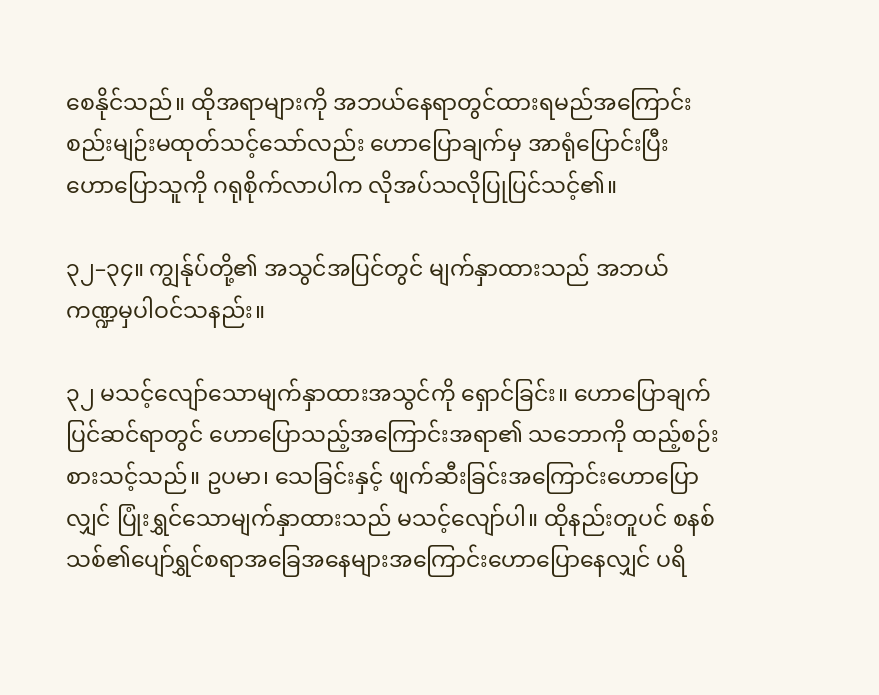စေနိုင်သည်။ ထိုအရာများကို အဘယ်နေရာတွင်ထားရမည်အကြောင်း စည်းမျဉ်းမထုတ်သင့်သော်လည်း ဟောပြောချက်မှ အာရုံပြောင်းပြီး ဟောပြောသူကို ဂရုစိုက်လာပါက လိုအပ်သလိုပြုပြင်သင့်၏။

၃၂–၃၄။ ကျွန်ုပ်တို့၏ အသွင်အပြင်တွင် မျက်နှာထားသည် အဘယ်ကဏ္ဍမှပါဝင်သနည်း။

၃၂ မသင့်လျော်သောမျက်နှာထားအသွင်ကို ရှောင်ခြင်း။ ဟောပြောချက်ပြင်ဆင်ရာတွင် ဟောပြောသည့်အကြောင်းအရာ၏ သဘောကို ထည့်စဉ်းစားသင့်သည်။ ဥပမာ၊ သေခြင်းနှင့် ဖျက်ဆီးခြင်းအကြောင်းဟောပြောလျှင် ပြုံးရွှင်သောမျက်နှာထားသည် မသင့်လျော်ပါ။ ထိုနည်းတူပင် စနစ်သစ်၏ပျော်ရွှင်စရာအခြေအနေများအကြောင်းဟောပြောနေလျှင် ပရိ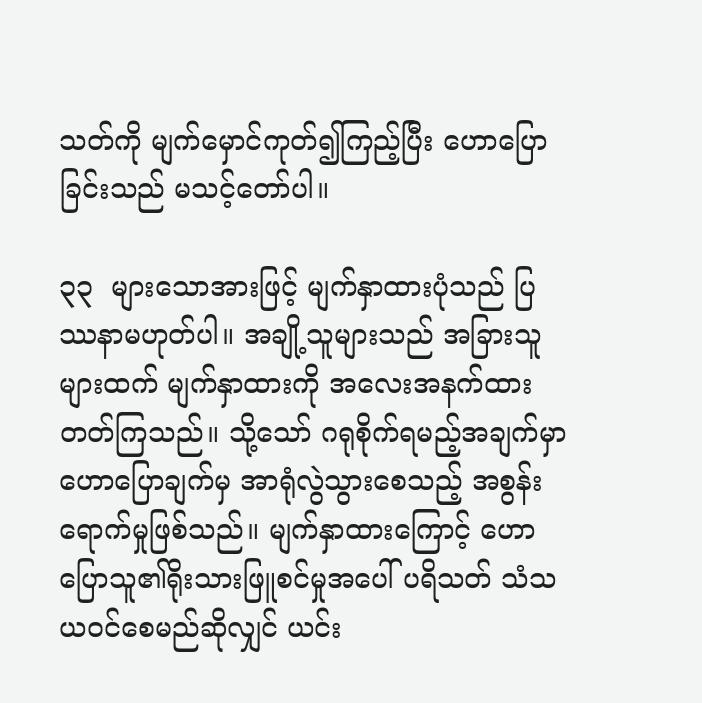သတ်ကို မျက်မှောင်ကုတ်၍ကြည့်ပြီး ဟောပြောခြင်းသည် မသင့်တော်ပါ။

၃၃  များသောအားဖြင့် မျက်နှာထားပုံသည် ပြဿနာမဟုတ်ပါ။ အချို့သူများသည် အခြားသူများထက် မျက်နှာထားကို အလေးအနက်ထားတတ်ကြသည်။ သို့သော် ဂရုစိုက်ရမည့်အချက်မှာ ဟောပြောချက်မှ အာရုံလွဲသွားစေသည့် အစွန်းရောက်မှုဖြစ်သည်။ မျက်နှာထားကြောင့် ဟောပြောသူ၏ရိုးသားဖြူစင်မှုအပေါ် ပရိသတ် သံသယဝင်စေမည်ဆိုလျှင် ယင်း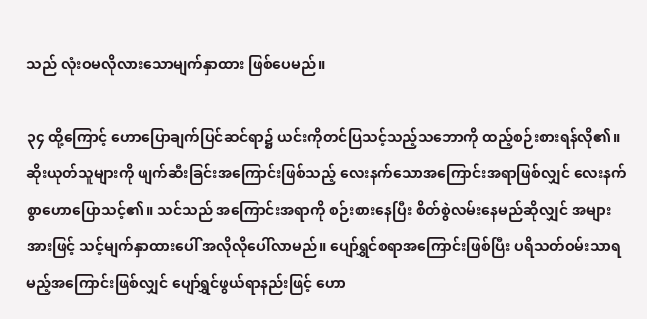သည် လုံးဝမလိုလားသောမျက်နှာထား ဖြစ်ပေမည်။

၃၄ ထို့ကြောင့် ဟောပြောချက်ပြင်ဆင်ရာ၌ ယင်းကိုတင်ပြသင့်သည့်သဘောကို ထည့်စဉ်းစားရန်လို၏။ ဆိုးယုတ်သူများကို ဖျက်ဆီးခြင်းအကြောင်းဖြစ်သည့် လေးနက်သောအကြောင်းအရာဖြစ်လျှင် လေးနက်စွာဟောပြောသင့်၏။ သင်သည် အကြောင်းအရာကို စဉ်းစားနေပြီး စိတ်စွဲလမ်းနေမည်ဆိုလျှင် အများအားဖြင့် သင့်မျက်နှာထားပေါ် အလိုလိုပေါ်လာမည်။ ပျော်ရွှင်စရာအကြောင်းဖြစ်ပြီး ပရိသတ်ဝမ်းသာရမည့်အကြောင်းဖြစ်လျှင် ပျော်ရွှင်ဖွယ်ရာနည်းဖြင့် ဟော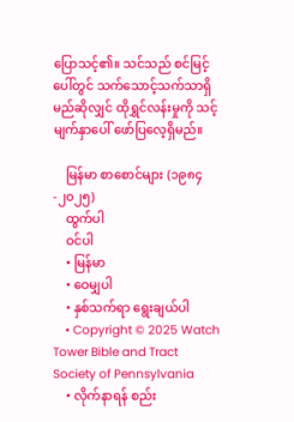ပြောသင့်၏။ သင်သည် စင်မြင့်ပေါ်တွင် သက်သောင့်သက်သာရှိမည်ဆိုလျှင် ထိုရွှင်လန်းမှုကို သင့်မျက်နှာပေါ် ဖော်ပြလေ့ရှိမည်။

    မြန်မာ စာစောင်များ (၁၉၈၄-၂၀၂၅)
    ထွက်ပါ
    ဝင်ပါ
    • မြန်မာ
    • ဝေမျှပါ
    • နှစ်သက်ရာ ရွေးချယ်ပါ
    • Copyright © 2025 Watch Tower Bible and Tract Society of Pennsylvania
    • လိုက်နာရန် စည်း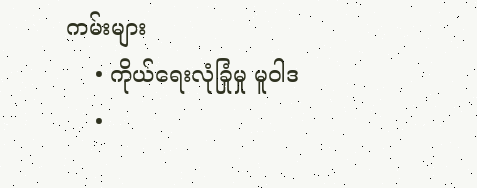ကမ်းများ
    • ကိုယ်ရေးလုံခြုံမှု မူဝါဒ
    •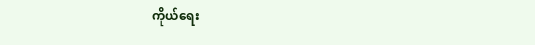ကိုယ်ရေး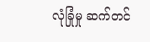လုံခြုံမှု ဆက်တင်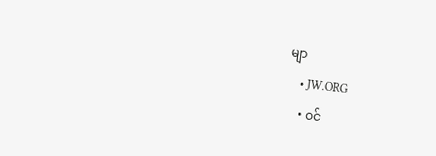မျာ
    • JW.ORG
    • ဝင်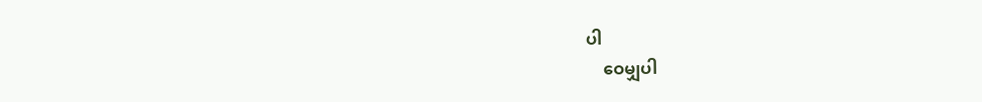ပါ
    ဝေမျှပါ